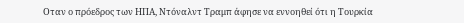Οταν ο πρόεδρος των ΗΠΑ, Ντόναλντ Τραμπ άφησε να εννοηθεί ότι η Τουρκία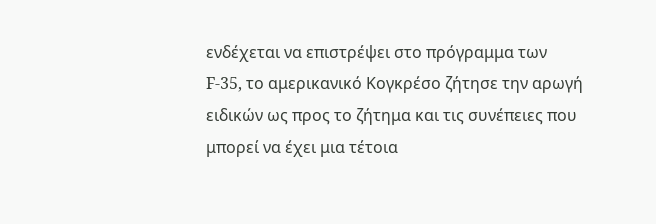ενδέχεται να επιστρέψει στο πρόγραμμα των F-35, το αμερικανικό Κογκρέσο ζήτησε την αρωγή ειδικών ως προς το ζήτημα και τις συνέπειες που μπορεί να έχει μια τέτοια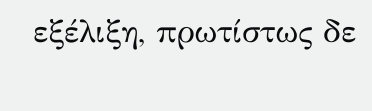εξέλιξη, πρωτίστως δε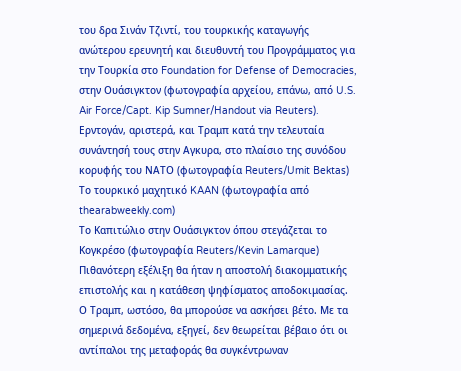του δρα Σινάν Τζιντί, του τουρκικής καταγωγής ανώτερου ερευνητή και διευθυντή του Προγράμματος για την Τουρκία στο Foundation for Defense of Democracies, στην Ουάσιγκτον (φωτογραφία αρχείου, επάνω, από U.S. Air Force/Capt. Kip Sumner/Handout via Reuters).
Ερντογάν, αριστερά, και Τραμπ κατά την τελευταία συνάντησή τους στην Αγκυρα, στο πλαίσιο της συνόδου κορυφής του ΝΑΤΟ (φωτογραφία Reuters/Umit Bektas)
Το τουρκικό μαχητικό KAAN (φωτογραφία από thearabweekly.com)
Το Καπιτώλιο στην Ουάσιγκτον όπου στεγάζεται το Κογκρέσο (φωτογραφία Reuters/Kevin Lamarque)
Πιθανότερη εξέλιξη θα ήταν η αποστολή διακομματικής επιστολής και η κατάθεση ψηφίσματος αποδοκιμασίας.
Ο Τραμπ, ωστόσο, θα μπορούσε να ασκήσει βέτο. Με τα σημερινά δεδομένα, εξηγεί, δεν θεωρείται βέβαιο ότι οι αντίπαλοι της μεταφοράς θα συγκέντρωναν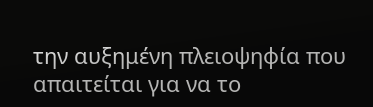την αυξημένη πλειοψηφία που απαιτείται για να το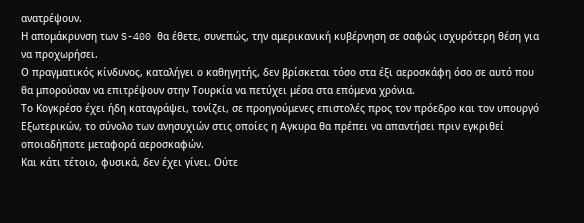ανατρέψουν.
Η απομάκρυνση των S-400 θα έθετε, συνεπώς, την αμερικανική κυβέρνηση σε σαφώς ισχυρότερη θέση για να προχωρήσει.
Ο πραγματικός κίνδυνος, καταλήγει ο καθηγητής, δεν βρίσκεται τόσο στα έξι αεροσκάφη όσο σε αυτό που θα μπορούσαν να επιτρέψουν στην Τουρκία να πετύχει μέσα στα επόμενα χρόνια.
Το Κογκρέσο έχει ήδη καταγράψει, τονίζει, σε προηγούμενες επιστολές προς τον πρόεδρο και τον υπουργό Εξωτερικών, το σύνολο των ανησυχιών στις οποίες η Αγκυρα θα πρέπει να απαντήσει πριν εγκριθεί οποιαδήποτε μεταφορά αεροσκαφών.
Και κάτι τέτοιο, φυσικά, δεν έχει γίνει. Ούτε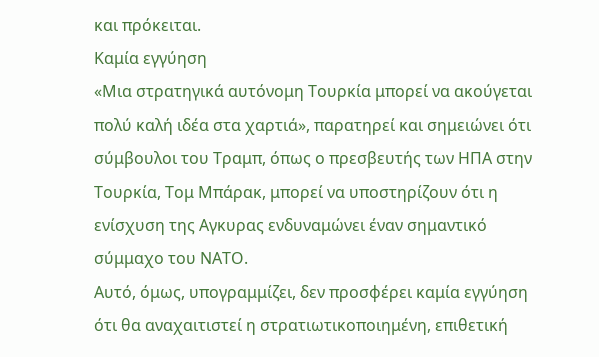και πρόκειται.
Καμία εγγύηση
«Μια στρατηγικά αυτόνομη Τουρκία μπορεί να ακούγεται πολύ καλή ιδέα στα χαρτιά», παρατηρεί και σημειώνει ότι σύμβουλοι του Τραμπ, όπως ο πρεσβευτής των ΗΠΑ στην Τουρκία, Τομ Μπάρακ, μπορεί να υποστηρίζουν ότι η ενίσχυση της Αγκυρας ενδυναμώνει έναν σημαντικό σύμμαχο του ΝΑΤΟ.
Αυτό, όμως, υπογραμμίζει, δεν προσφέρει καμία εγγύηση ότι θα αναχαιτιστεί η στρατιωτικοποιημένη, επιθετική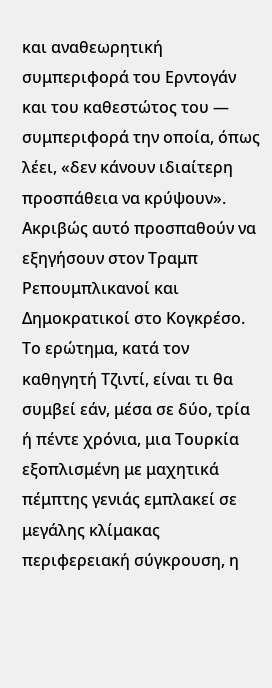και αναθεωρητική συμπεριφορά του Ερντογάν και του καθεστώτος του — συμπεριφορά την οποία, όπως λέει, «δεν κάνουν ιδιαίτερη προσπάθεια να κρύψουν».
Ακριβώς αυτό προσπαθούν να εξηγήσουν στον Τραμπ Ρεπουμπλικανοί και Δημοκρατικοί στο Κογκρέσο.
Το ερώτημα, κατά τον καθηγητή Τζιντί, είναι τι θα συμβεί εάν, μέσα σε δύο, τρία ή πέντε χρόνια, μια Τουρκία εξοπλισμένη με μαχητικά πέμπτης γενιάς εμπλακεί σε μεγάλης κλίμακας περιφερειακή σύγκρουση, η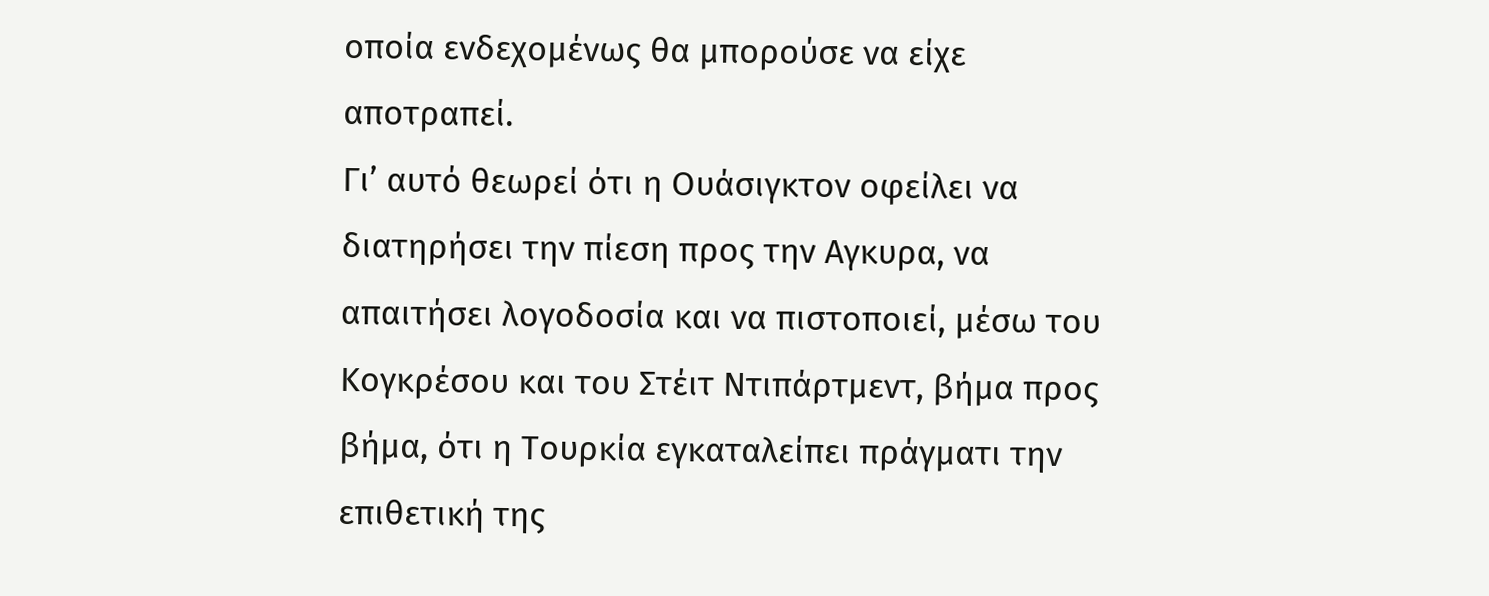οποία ενδεχομένως θα μπορούσε να είχε αποτραπεί.
Γι’ αυτό θεωρεί ότι η Ουάσιγκτον οφείλει να διατηρήσει την πίεση προς την Αγκυρα, να απαιτήσει λογοδοσία και να πιστοποιεί, μέσω του Κογκρέσου και του Στέιτ Ντιπάρτμεντ, βήμα προς βήμα, ότι η Τουρκία εγκαταλείπει πράγματι την επιθετική της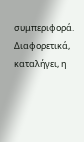συμπεριφορά.
Διαφορετικά, καταλήγει, η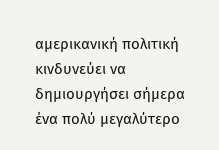αμερικανική πολιτική κινδυνεύει να δημιουργήσει σήμερα ένα πολύ μεγαλύτερο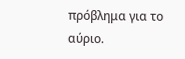πρόβλημα για το αύριο.